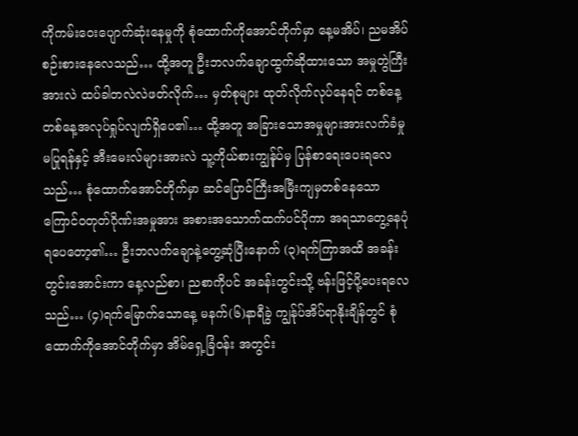ကိုကမ်းဝေးပျောက်ဆုံးနေမှုကို စုံထောက်ကိုအောင်တိုက်မှာ နေ့မအိပ်၊ ညမအိပ်စဉ်းစားနေလေသည်… ထို့အတူ ဦးဘလက်ချောထွက်ဆိုထားသော အမှုတွဲကြီးအားလဲ ထပ်ခါတလဲလဲဖတ်လိုက်… မှတ်စုများ ထုတ်လိုက်လုပ်နေရင် တစ်နေ့တစ်နေ့အလုပ်ရှုပ်လျက်ရှိပေ၏… ထို့အတူ အခြားသောအမှုများအားလက်ခံမှုမပြုရန်နှင့် အီးမေးလ်များအားလဲ သူ့ကိုယ်စားကျွန်ုပ်မှ ပြန်စာရေးပေးရလေသည်… စုံထောက်အောင်တိုက်မှာ ဆင်ပြောင်ကြီးအမြီးကျမှတစ်နေသော ကြောင်ဝတုတ်ဂိုဏ်းအမှုအား အစားအသောက်ထက်ပင်ပိုကာ အရသာတွေ့နေပုံရပေတော့၏… ဦးဘလက်ချောနဲ့တွေ့ဆုံပြီးနောက် (၃)ရက်ကြာအထိ အခန်းတွင်းအောင်းကာ နေ့လည်စာ၊ ညစာကိုပင် အခန်းတွင်းသို့ ဗန်းဖြင့်ပို့ပေးရလေသည်… (၄)ရက်မြောက်သောနေ့ မနက်(၆)နာရီခွဲ ကျွန်ုပ်အိပ်ရာနိုးချိန်တွင် စုံထောက်ကိုအောင်တိုက်မှာ အိမ်ရှေ့ခြံဝန်း အတွင်း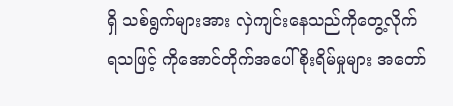ရှိ သစ်ရွက်များအား လှဲကျင်းနေသည်ကိုတွေ့လိုက်ရသဖြင့် ကိုအောင်တိုက်အပေါ်စိုးရိမ်မှုများ အတော်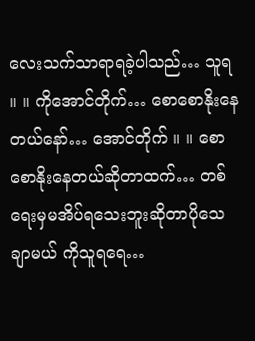လေးသက်သာရာရခဲ့ပါသည်… သူရ ။ ။ ကိုအောင်တိုက်… စောစောနိုးနေတယ်နော်… အောင်တိုက် ။ ။ စောစောနိုးနေတယ်ဆိုတာထက်… တစ်ရေးမှမအိပ်ရသေးဘူးဆိုတာပိုသေချာမယ် ကိုသူရရေ…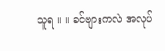သူရ ။ ။ ခင်ဗျားကလဲ အလုပ်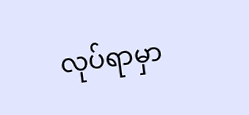လုပ်ရာမှာ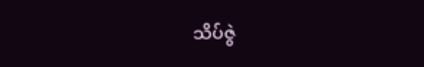သိပ်ဇွဲ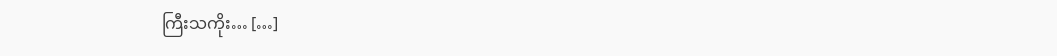ကြီးသကိုး… […]